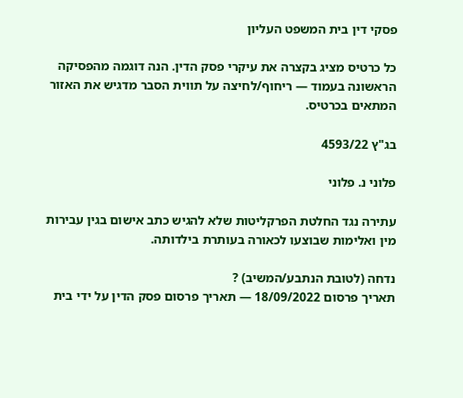פסקי דין בית המשפט העליון

כל כרטיס מציג בקצרה את עיקרי פסק הדין. הנה דוגמה מהפסיקה הראשונה בעמוד — ריחוף/לחיצה על תווית הסבר מדגיש את האזור המתאים בכרטיס.

בג"ץ 4593/22

פלוני נ. פלוני

עתירה נגד החלטת הפרקליטות שלא להגיש כתב אישום בגין עבירות מין ואלימות שבוצעו לכאורה בעותרת בילדותה.

נדחה (לטובת הנתבע/המשיב) ?
תאריך פרסום 18/09/2022 — תאריך פרסום פסק הדין על ידי בית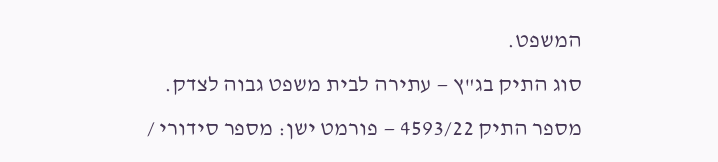המשפט.
סוג התיק בג"ץ — עתירה לבית משפט גבוה לצדק.
מספר התיק 4593/22 — פורמט ישן: מספר סידורי /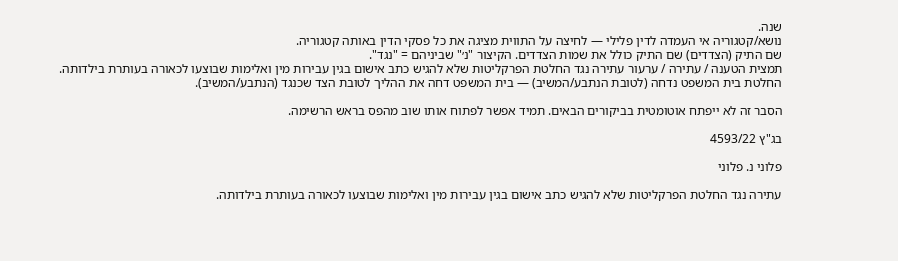שנה.
נושא/קטגוריה אי העמדה לדין פלילי — לחיצה על התווית מציגה את כל פסקי הדין באותה קטגוריה.
שם התיק (הצדדים) שם התיק כולל את שמות הצדדים. הקיצור "נ׳" שביניהם = "נגד".
תמצית הטענה / עתירה / ערעור עתירה נגד החלטת הפרקליטות שלא להגיש כתב אישום בגין עבירות מין ואלימות שבוצעו לכאורה בעותרת בילדותה.
החלטת בית המשפט נדחה (לטובת הנתבע/המשיב) — בית המשפט דחה את ההליך לטובת הצד שכנגד (הנתבע/המשיב).

הסבר זה לא ייפתח אוטומטית בביקורים הבאים. תמיד אפשר לפתוח אותו שוב מהפס בראש הרשימה.

בג"ץ 4593/22

פלוני נ. פלוני

עתירה נגד החלטת הפרקליטות שלא להגיש כתב אישום בגין עבירות מין ואלימות שבוצעו לכאורה בעותרת בילדותה.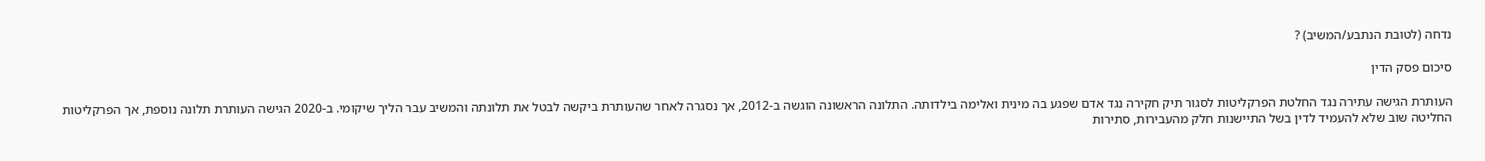נדחה (לטובת הנתבע/המשיב) ?

סיכום פסק הדין

העותרת הגישה עתירה נגד החלטת הפרקליטות לסגור תיק חקירה נגד אדם שפגע בה מינית ואלימה בילדותה. התלונה הראשונה הוגשה ב-2012, אך נסגרה לאחר שהעותרת ביקשה לבטל את תלונתה והמשיב עבר הליך שיקומי. ב-2020 הגישה העותרת תלונה נוספת, אך הפרקליטות החליטה שוב שלא להעמיד לדין בשל התיישנות חלק מהעבירות, סתירות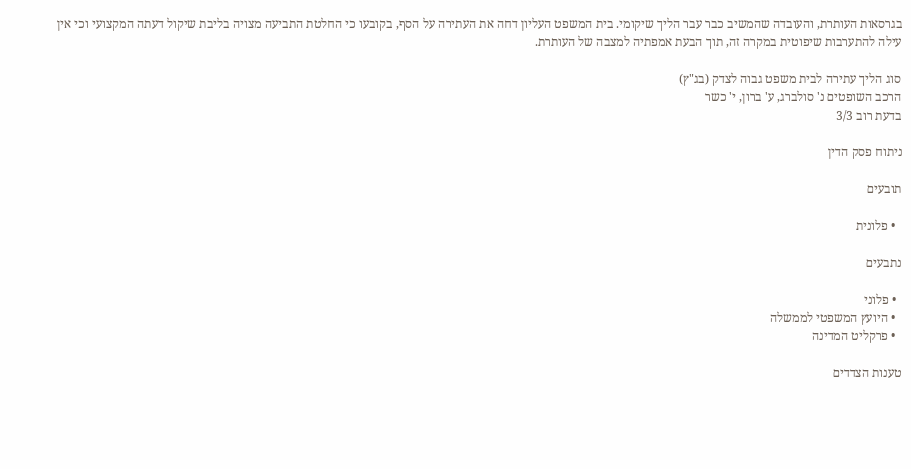בגרסאות העותרת, והעובדה שהמשיב כבר עבר הליך שיקומי. בית המשפט העליון דחה את העתירה על הסף, בקובעו כי החלטת התביעה מצויה בליבת שיקול דעתה המקצועי וכי אין עילה להתערבות שיפוטית במקרה זה, תוך הבעת אמפתיה למצבה של העותרת.

סוג הליך עתירה לבית משפט גבוה לצדק (בג"ץ)
הרכב השופטים נ' סולברג, ע' ברון, י' כשר
בדעת רוב 3/3

ניתוח פסק הדין

תובעים

  • פלונית

נתבעים

  • פלוני
  • היועץ המשפטי לממשלה
  • פרקליט המדינה

טענות הצדדים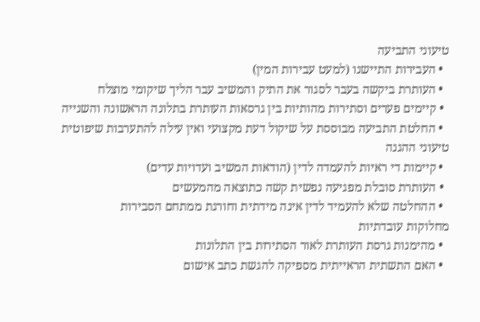טיעוני התביעה
  • העבירות התיישנו (למעט עבירות המין)
  • העותרת ביקשה בעבר לסגור את התיק והמשיב עבר הליך שיקומי מוצלח
  • קיימים פערים וסתירות מהותיות בין גרסאות העותרת בתלונה הראשונה והשנייה
  • החלטת התביעה מבוססת על שיקול דעת מקצועי ואין עילה להתערבות שיפוטית
טיעוני ההגנה
  • קיימות די ראיות להעמדה לדין (הודאות המשיב ועדויות עדים)
  • העותרת סובלת מפגיעה נפשית קשה כתוצאה מהמעשים
  • ההחלטה שלא להעמיד לדין אינה מידתית וחורגת ממתחם הסבירות
מחלוקות עובדתיות
  • מהימנות גרסת העותרת לאור הסתירות בין התלונות
  • האם התשתית הראייתית מספיקה להגשת כתב אישום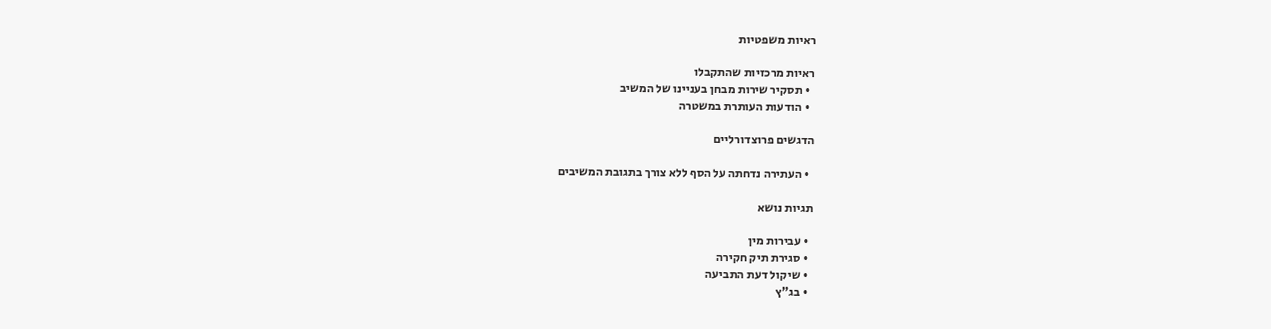ראיות משפטיות

ראיות מרכזיות שהתקבלו
  • תסקיר שירות מבחן בעניינו של המשיב
  • הודעות העותרת במשטרה

הדגשים פרוצדורליים

  • העתירה נדחתה על הסף ללא צורך בתגובת המשיבים

תגיות נושא

  • עבירות מין
  • סגירת תיק חקירה
  • שיקול דעת התביעה
  • בג"ץ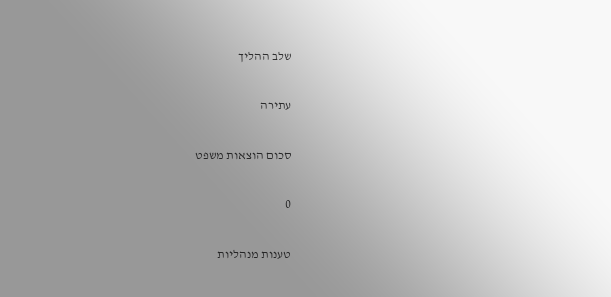שלב ההליך

עתירה

סכום הוצאות משפט

0

טענות מנהליות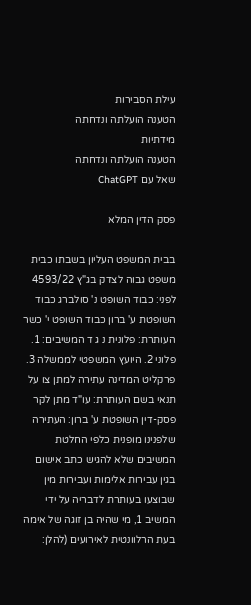עילת הסבירות
הטענה הועלתה ונדחתה
מידתיות
הטענה הועלתה ונדחתה
שאל עם ChatGPT

פסק הדין המלא

בבית המשפט העליון בשבתו כבית משפט גבוה לצדק בג"ץ 4593/22 לפני: כבוד השופט נ' סולברג כבוד השופטת ע' ברון כבוד השופט י' כשר העותרת: פלונית נ ג ד המשיבים: 1. פלוני 2. היועץ המשפטי לממשלה 3. פרקליט המדינה עתירה למתן צו על תנאי בשם העותרת: עו"ד מתן לקר פסק-דין השופטת ע' ברון: העתירה שלפנינו מופנית כלפי החלטת המשיבים שלא להגיש כתב אישום בגין עבירות אלימות ועבירות מין שבוצעו בעותרת לדבריה על ידי המשיב 1, מי שהיה בן זוגה של אימה בעת הרלוונטית לאירועים (להלן: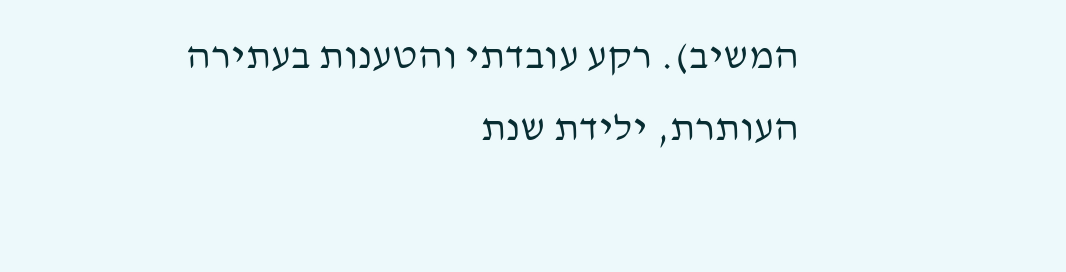המשיב). רקע עובדתי והטענות בעתירה העותרת, ילידת שנת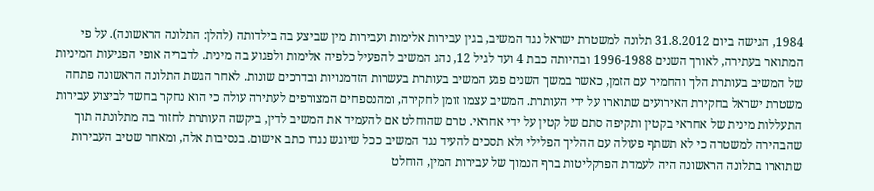1984, הגישה ביום 31.8.2012 תלונה למשטרת ישראל נגד המשיב, בגין עבירות אלימות ועבירות מין שביצע בה בילדותה (להלן: התלונה הראשונה). על פי המתואר בעתירה, לאורך השנים 1996-1988 ובהיותה כבת 4 ועד לגיל 12, נהג המשיב להפעיל כלפיה אלימות ולפגוע בה מינית. לדבריה אופי הפגיעות המיניות של המשיב בעותרת הלך והחמיר עם הזמן, כאשר במשך השנים פגע המשיב בעותרת בעשרות הזדמנויות ובדרכים שונות. לאחר הגשת התלונה הראשונה פתחה משטרת ישראל בחקירת האירועים שתוארו על ידי העותרת. המשיב עצמו זומן לחקירה, ומהנספחים המצורפים לעתירה עולה כי הוא נחקר בחשד לביצוע עבירות התעללות מינית של אחראי בקטין ותקיפה סתם של קטין על ידי אחראי. טרם שהוחלט אם להעמיד את המשיב לדין, ביקשה העותרת לחזור בה מתלונתה תוך שהבהירה למשטרה כי לא תשתף פעולה עם ההליך הפלילי ולא תסכים להעיד נגד המשיב ככל שיוגש נגדו כתב אישום. בנסיבות אלה, ומאחר שטיב העבירות שתוארו בתלונה הראשונה היה לעמדת הפרקליטות ברף הנמוך של עבירות המין, הוחלט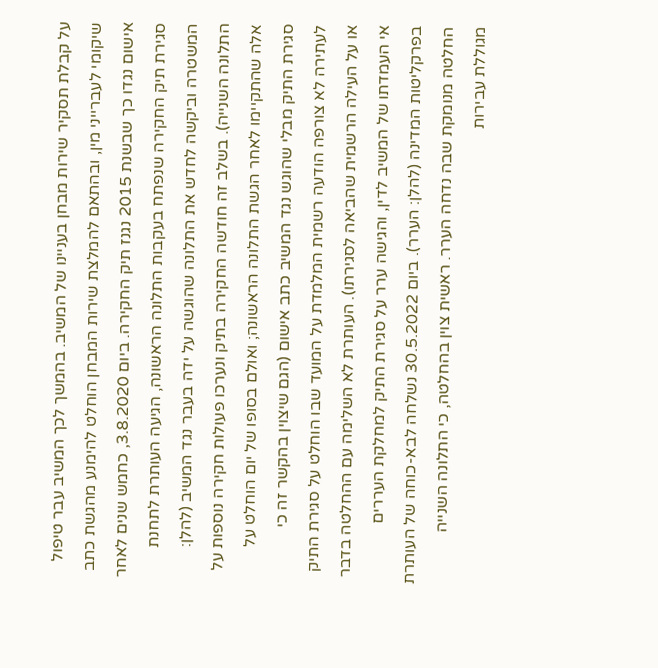על קבלת תסקיר שירות מבחן בעניינו של המשיב. בהמשך לכך המשיב עבר טיפול שיקומי לעברייני מין, ובהתאם להמלצת שירות המבחן הוחלט להימנע מהגשת כתב אישום נגדו כך שבשנת 2015 נגנז תיק החקירה. ביום 3.8.2020, כחמש שנים לאחר סגירת תיק החקירה שנפתח בעקבות התלונה הראשונה, הגיעה העותרת לתחנת המשטרה וביקשה לחדש את התלונה שהוגשה על ידה בעבר נגד המשיב (להלן: התלונה השנייה). בשלב זה חודשה החקירה בתיק ונערכו פעולות חקירה נוספות על אלה שהתקיימו לאחר הגשת התלונה הראשונה; ואולם בסופו של יום הוחלט על סגירת התיק מבלי שהוגש נגד המשיב כתב אישום (הגם שיצוין בהקשר זה כי לעתירה לא צורפה הודעה רשמית המלמדת על המועד שבו הוחלט על סגירת התיק או על העילה הרשמית שהביאה לסגירתו). העותרת לא השלימה עם ההחלטה בדבר אי העמדתו של המשיב לדין, והגישה ערר על סגירת התיק למחלקת העררים בפרקליטות המדינה (להלן: הערר). ביום 30.5.2022 נשלחה לבא-כוחה של העותרת החלטה מנומקת שבה נדחה הערר. ראשית צוין בהחלטה, כי התלונה השנייה מגוללת עבירות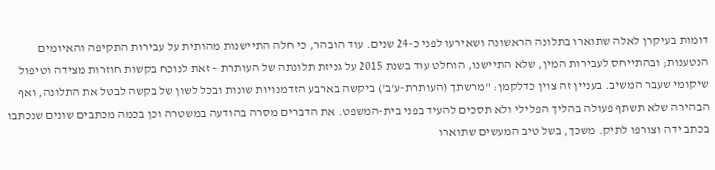דומות בעיקרן לאלה שתוארו בתלונה הראשונה ושאירעו לפני כ-24 שנים. עוד הובהר, כי חלה התיישנות מהותית על עבירות התקיפה והאיומים הנטענות; ובהתייחס לעבירות המין, שלא התיישנו, הוחלט עוד בשנת 2015 על גניזת תלונתה של העותרת – זאת לנוכח בקשות חוזרות מצידה וטיפול שיקומי שעבר המשיב. בעניין זה צוין כדלקמן: "מרשתך (העותרת-ע'ב') ביקשה בארבע הזדמנויות שונות ובכל לשון של בקשה לבטל את התלונה, ואף הבהירה שלא תשתף פעולה בהליך הפלילי ולא תסכים להעיד בפני בית-המשפט. את הדברים מסרה בהודעה במשטרה וכן בכמה מכתבים שונים שנכתבו בכתב ידה וצורפו לתיק. משכך, בשל טיב המעשים שתוארו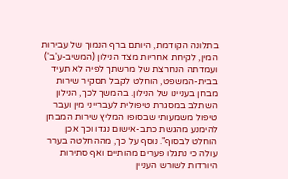בתלונה הקודמת, היותם ברף הנמוך של עבירות המין, לקיחת אחריות מצד הנילון (המשיב-ע'ב') ועמדתה הנחרצת של מרשתך לפיה לא תעיד בבית-המשפט, הוחלט לקבל תסקיר שירות מבחן בעניינו של הנילון. בהמשך לכך, הנילון השתלב במסגרת טיפולית לעברייני מין ועבר טיפול משמעותי שבסופו המליץ שירות המבחן להימנע מהגשת כתב-אישום נגדו וכך אכן הוחלט לבסוף". נוסף על כך, מההחלטה בערר עולה כי נתגלו פערים מהותיים ואף סתירות היורדות לשורש העניין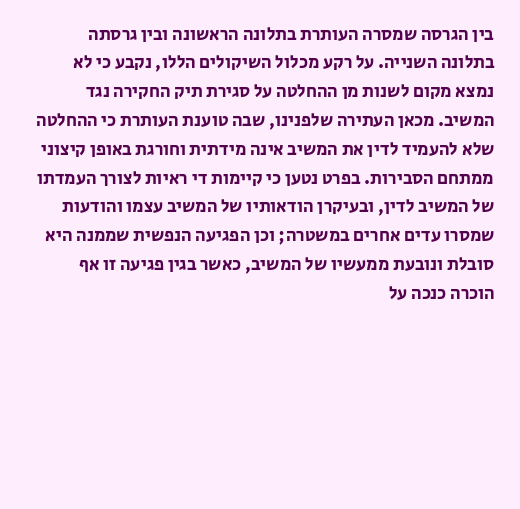בין הגרסה שמסרה העותרת בתלונה הראשונה ובין גרסתה בתלונה השנייה. על רקע מכלול השיקולים הללו, נקבע כי לא נמצא מקום לשנות מן ההחלטה על סגירת תיק החקירה נגד המשיב. מכאן העתירה שלפנינו, שבה טוענת העותרת כי ההחלטה שלא להעמיד לדין את המשיב אינה מידתית וחורגת באופן קיצוני ממתחם הסבירות. בפרט נטען כי קיימות די ראיות לצורך העמדתו של המשיב לדין, ובעיקרן הודאותיו של המשיב עצמו והודעות שמסרו עדים אחרים במשטרה; וכן הפגיעה הנפשית שממנה היא סובלת ונובעת ממעשיו של המשיב, כאשר בגין פגיעה זו אף הוכרה כנכה על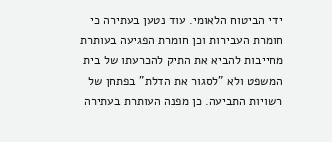ידי הביטוח הלאומי. עוד נטען בעתירה כי חומרת העבירות וכן חומרת הפגיעה בעותרת מחייבות להביא את התיק להכרעתו של בית המשפט ולא "לסגור את הדלת" בפתחן של רשויות התביעה. כן מפנה העותרת בעתירה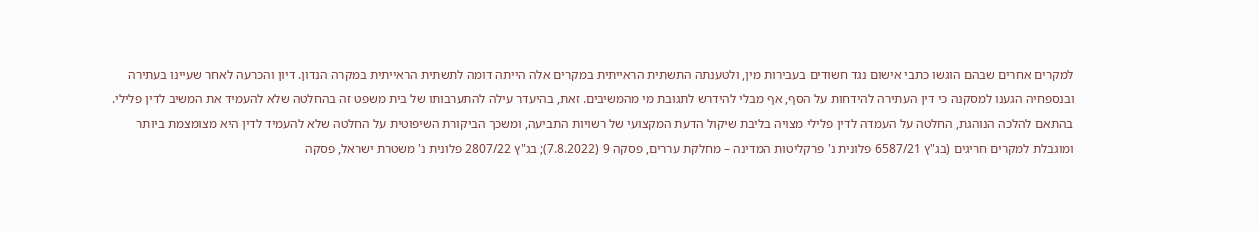למקרים אחרים שבהם הוגשו כתבי אישום נגד חשודים בעבירות מין, ולטענתה התשתית הראייתית במקרים אלה הייתה דומה לתשתית הראייתית במקרה הנדון. דיון והכרעה לאחר שעיינו בעתירה ובנספחיה הגענו למסקנה כי דין העתירה להידחות על הסף, אף מבלי להידרש לתגובת מי מהמשיבים. זאת, בהיעדר עילה להתערבותו של בית משפט זה בהחלטה שלא להעמיד את המשיב לדין פלילי. בהתאם להלכה הנוהגת, החלטה על העמדה לדין פלילי מצויה בליבת שיקול הדעת המקצועי של רשויות התביעה, ומשכך הביקורת השיפוטית על החלטה שלא להעמיד לדין היא מצומצמת ביותר ומוגבלת למקרים חריגים (בג"ץ 6587/21 פלונית נ' פרקליטות המדינה – מחלקת עררים, פסקה 9 (7.8.2022); בג"ץ 2807/22 פלונית נ' משטרת ישראל, פסקה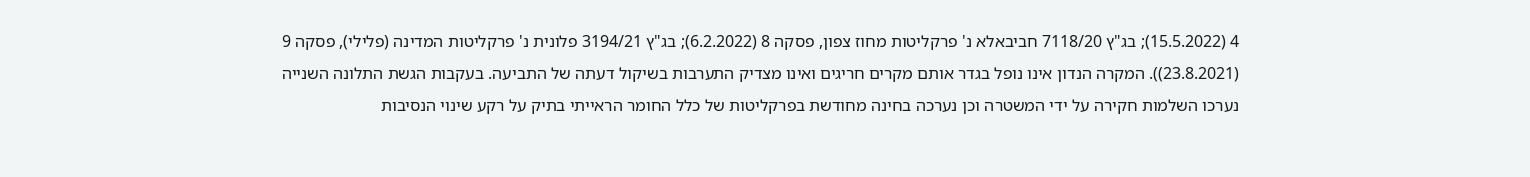4 (15.5.2022); בג"ץ 7118/20 חביבאלא נ' פרקליטות מחוז צפון, פסקה 8 (6.2.2022); בג"ץ 3194/21 פלונית נ' פרקליטות המדינה (פלילי), פסקה 9 (23.8.2021)). המקרה הנדון אינו נופל בגדר אותם מקרים חריגים ואינו מצדיק התערבות בשיקול דעתה של התביעה. בעקבות הגשת התלונה השנייה נערכו השלמות חקירה על ידי המשטרה וכן נערכה בחינה מחודשת בפרקליטות של כלל החומר הראייתי בתיק על רקע שינוי הנסיבות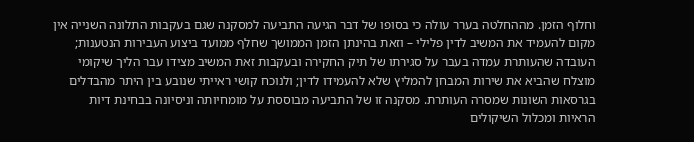וחלוף הזמן. מההחלטה בערר עולה כי בסופו של דבר הגיעה התביעה למסקנה שגם בעקבות התלונה השנייה אין מקום להעמיד את המשיב לדין פלילי – וזאת בהינתן הזמן הממושך שחלף ממועד ביצוע העבירות הנטענות; העובדה שהעותרת עמדה בעבר על סגירתו של תיק החקירה ובעקבות זאת המשיב מצידו עבר הליך שיקומי מוצלח שהביא את שירות המבחן להמליץ שלא להעמידו לדין; ולנוכח קושי ראייתי שנובע בין היתר מהבדלים בגרסאות השונות שמסרה העותרת. מסקנה זו של התביעה מבוססת על מומחיותה וניסיונה בבחינת דיות הראיות ומכלול השיקולים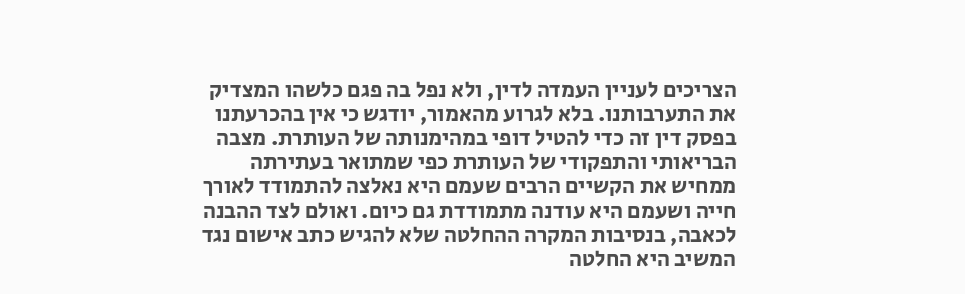הצריכים לעניין העמדה לדין, ולא נפל בה פגם כלשהו המצדיק את התערבותנו. בלא לגרוע מהאמור, יודגש כי אין בהכרעתנו בפסק דין זה כדי להטיל דופי במהימנותה של העותרת. מצבה הבריאותי והתפקודי של העותרת כפי שמתואר בעתירתה ממחיש את הקשיים הרבים שעמם היא נאלצה להתמודד לאורך חייה ושעמם היא עודנה מתמודדת גם כיום. ואולם לצד ההבנה לכאבה, בנסיבות המקרה ההחלטה שלא להגיש כתב אישום נגד המשיב היא החלטה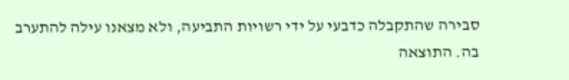סבירה שהתקבלה כדבעי על ידי רשויות התביעה, ולא מצאנו עילה להתערב בה. התוצאה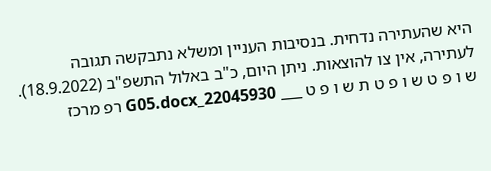היא שהעתירה נדחית. בנסיבות העניין ומשלא נתבקשה תגובה לעתירה, אין צו להוצאות. ניתן היום, כ"ב באלול התשפ"ב (18.9.2022). ש ו פ ט ש ו פ ט ת ש ו פ ט ___ 22045930_G05.docx רפ מרכז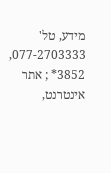מידע, טל' 077-2703333, 3852* ; אתר אינטרנט,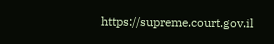https://supreme.court.gov.il